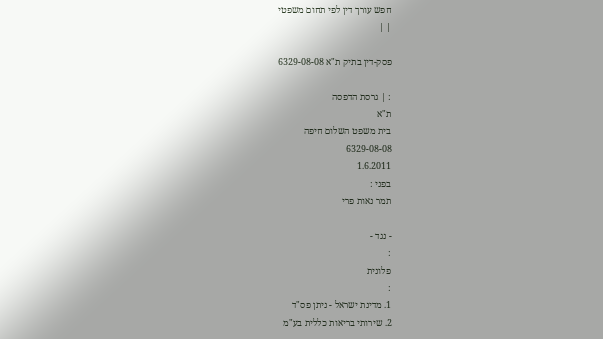חפש עורך דין לפי תחום משפטי
| |

פסק-דין בתיק ת"א 6329-08-08

: | גרסת הדפסה
ת"א
בית משפט השלום חיפה
6329-08-08
1.6.2011
בפני :
תמר נאות פרי

- נגד -
:
פלונית
:
1. מדינת ישראל - ניתן פס"ד
2. שירותי בריאות כללית בע"מ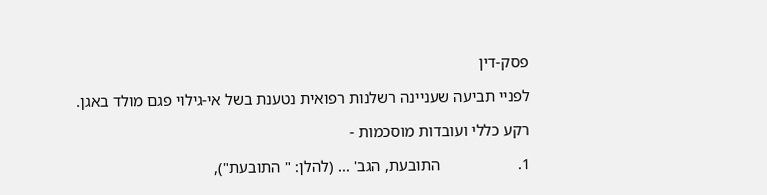פסק-דין

לפניי תביעה שעניינה רשלנות רפואית נטענת בשל אי-גילוי פגם מולד באגן.

רקע כללי ועובדות מוסכמות -

1.                   התובעת, הגב' ... (להלן: " התובעת"),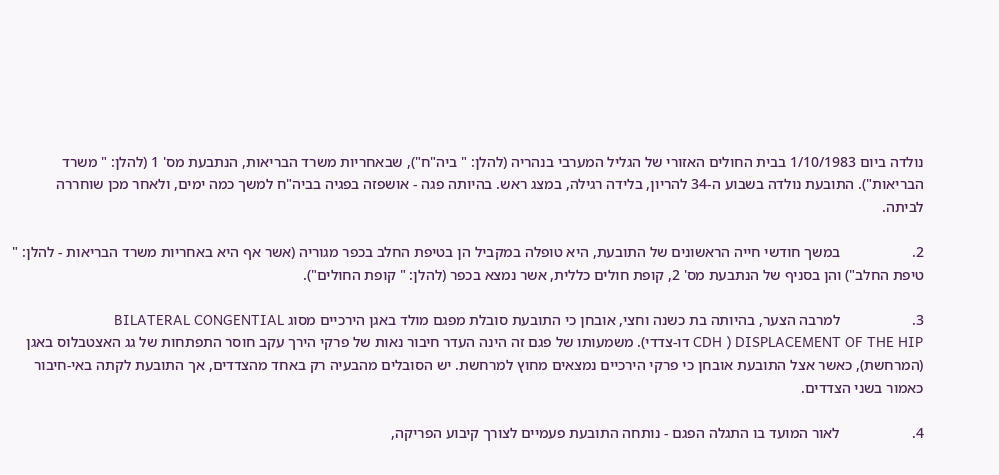נולדה ביום 1/10/1983 בבית החולים האזורי של הגליל המערבי בנהריה (להלן: " ביה"ח"), שבאחריות משרד הבריאות, הנתבעת מס' 1 (להלן: " משרד הבריאות"). התובעת נולדה בשבוע ה-34 להריון, בלידה רגילה, במצג ראש. בהיותה פגה - אושפזה בפגיה בביה"ח למשך כמה ימים, ולאחר מכן שוחררה לביתה.

2.                   במשך חודשי חייה הראשונים של התובעת, היא טופלה במקביל הן בטיפת החלב בכפר מגוריה (אשר אף היא באחריות משרד הבריאות - להלן: " טיפת החלב") והן בסניף של הנתבעת מס' 2, קופת חולים כללית, אשר נמצא בכפר (להלן: " קופת החולים").

3.                   למרבה הצער, בהיותה בת כשנה וחצי, אובחן כי התובעת סובלת מפגם מולד באגן הירכיים מסוג BILATERAL CONGENTIAL DISPLACEMENT OF THE HIP ( CDH דו-צדדי). משמעותו של פגם זה הינה העדר חיבור נאות של פרקי הירך עקב חוסר התפתחות של גג האצטבלוס באגן (המרחשת), כאשר אצל התובעת אובחן כי פרקי הירכיים נמצאים מחוץ למרחשת. יש הסובלים מהבעיה רק באחד מהצדדים, אך התובעת לקתה באי-חיבור כאמור בשני הצדדים.

4.                   לאור המועד בו התגלה הפגם - נותחה התובעת פעמיים לצורך קיבוע הפריקה,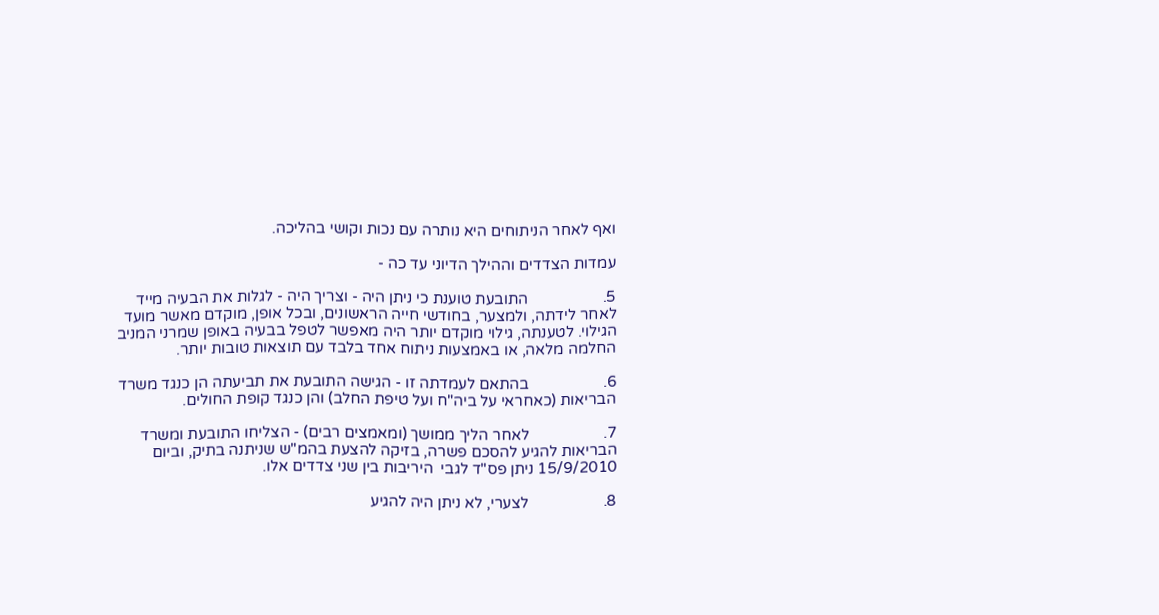ואף לאחר הניתוחים היא נותרה עם נכות וקושי בהליכה.

עמדות הצדדים וההילך הדיוני עד כה -

5.                   התובעת טוענת כי ניתן היה - וצריך היה - לגלות את הבעיה מייד לאחר לידתה, ולמצער, בחודשי חייה הראשונים, ובכל אופן, מוקדם מאשר מועד הגילוי. לטענתה, גילוי מוקדם יותר היה מאפשר לטפל בבעיה באופן שמרני המניב החלמה מלאה, או באמצעות ניתוח אחד בלבד עם תוצאות טובות יותר.

6.                   בהתאם לעמדתה זו - הגישה התובעת את תביעתה הן כנגד משרד הבריאות (כאחראי על ביה"ח ועל טיפת החלב) והן כנגד קופת החולים.

7.                   לאחר הליך ממושך (ומאמצים רבים) - הצליחו התובעת ומשרד הבריאות להגיע להסכם פשרה, בזיקה להצעת בהמ"ש שניתנה בתיק, וביום 15/9/2010 ניתן פס"ד לגבי  היריבות בין שני צדדים אלו.

8.                   לצערי, לא ניתן היה להגיע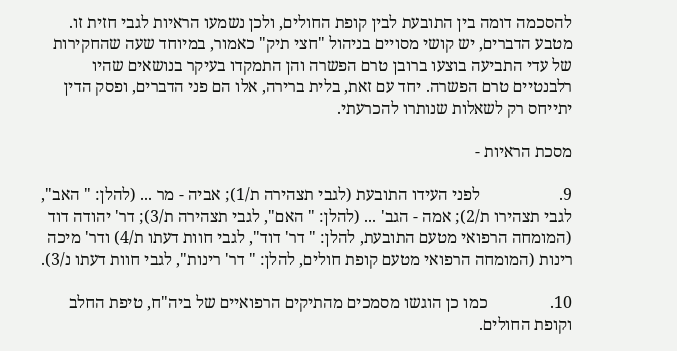להסכמה דומה בין התובעת לבין קופת החולים, ולכן נשמעו הראיות לגבי חזית זו. מטבע הדברים, יש קושי מסויים בניהול "חצי תיק" כאמור, במיוחד שעה שהחקירות של עדי התביעה בוצעו ברובן טרם הפשרה והן התמקדו בעיקר בנושאים שהיו רלבנטיים טרם הפשרה. יחד עם זאת, בלית ברירה, אלו הם פני הדברים, ופסק הדין יתייחס רק לשאלות שנותרו להכרעתי.

מסכת הראיות -

9.                   לפני העידו התובעת (לגבי תצהירה ת/1); אביה - מר ... (להלן: " האב", לגבי תצהירו ת/2); אמה - הגב' ... (להלן: " האם", לגבי תצהירה ת/3); דר' יהודה דוד (המומחה הרפואי מטעם התובעת, להלן: " דר' דוד", לגבי חוות דעתו ת/4) ודר' מיכה רינות (המומחה הרפואי מטעם קופת חולים, להלן: " דר' רינות", לגבי חוות דעתו נ/3).

10.               כמו כן הוגשו מסמכים מהתיקים הרפואיים של ביה"ח, טיפת החלב וקופת החולים.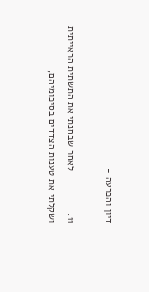דיון והכרעה -

11.               לאחר שבחנתי את התשתית הראייתית ושקלתי את טענות הצדדים בסיכומיהם,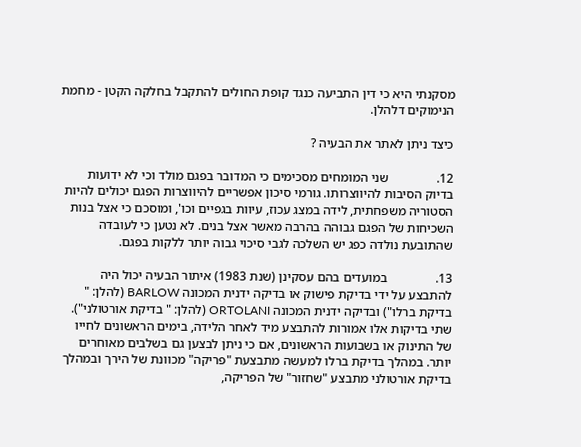מסקנתי היא כי דין התביעה כנגד קופת החולים להתקבל בחלקה הקטן - מחמת הנימוקים דלהלן.

כיצד ניתן לאתר את הבעיה ?

12.               שני המומחים מסכימים כי המדובר בפגם מולד וכי לא ידועות בדיוק הסיבות להיווצרותו. גורמי סיכון אפשריים להיווצרות הפגם יכולים להיות הסטוריה משפחתית, לידה במצג עכוז, עיוות בגפיים וכו', ומוסכם כי אצל בנות השכיחות של הפגם גבוהה בהרבה מאשר אצל בנים. לא נטען כי לעובדה שהתובעת נולדה כפג יש השלכה לגבי סיכוי גבוה יותר ללקות בפגם.

13.               במועדים בהם עסקינן (שנת 1983) איתור הבעיה יכול היה להתבצע על ידי בדיקת פישוק או בדיקה ידנית המכונה BARLOW (להלן: " בדיקת ברלו") ובדיקה ידנית המכונה ORTOLANI (להלן: " בדיקת אורטולני"). שתי בדיקות אלו אמורות להתבצע מיד לאחר הלידה, בימים הראשונים לחייו של התינוק או בשבועות הראשונים, אם כי ניתן לבצען גם בשלבים מאוחרים יותר. במהלך בדיקת ברלו למעשה מתבצעת "פריקה" מכוונת של הירך ובמהלך בדיקת אורטולני מתבצע "שחזור" של הפריקה,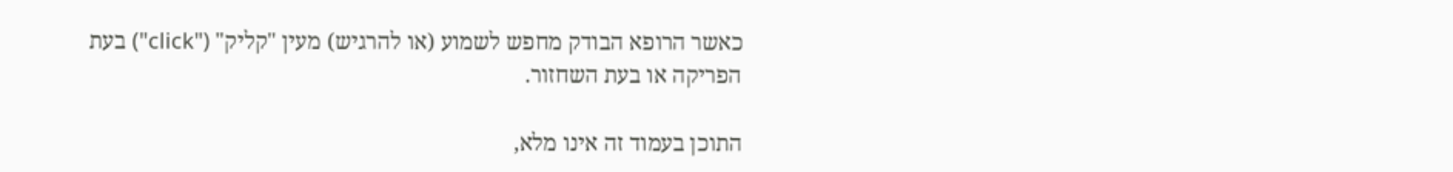כאשר הרופא הבודק מחפש לשמוע (או להרגיש) מעין "קליק" ("click") בעת הפריקה או בעת השחזור.

התוכן בעמוד זה אינו מלא,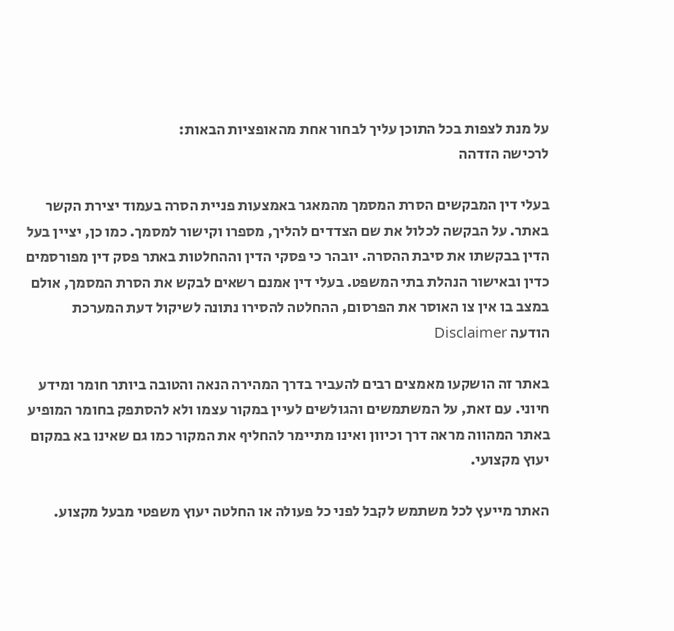על מנת לצפות בכל התוכן עליך לבחור אחת מהאופציות הבאות:
לרכישה הזדהה

בעלי דין המבקשים הסרת המסמך מהמאגר באמצעות פניית הסרה בעמוד יצירת הקשר באתר. על הבקשה לכלול את שם הצדדים להליך, מספרו וקישור למסמך. כמו כן, יציין בעל הדין בבקשתו את סיבת ההסרה. יובהר כי פסקי הדין וההחלטות באתר פסק דין מפורסמים כדין ובאישור הנהלת בתי המשפט. בעלי דין אמנם רשאים לבקש את הסרת המסמך, אולם במצב בו אין צו האוסר את הפרסום, ההחלטה להסירו נתונה לשיקול דעת המערכת
הודעה Disclaimer

באתר זה הושקעו מאמצים רבים להעביר בדרך המהירה הנאה והטובה ביותר חומר ומידע חיוני. עם זאת, על המשתמשים והגולשים לעיין במקור עצמו ולא להסתפק בחומר המופיע באתר המהווה מראה דרך וכיוון ואינו מתיימר להחליף את המקור כמו גם שאינו בא במקום יעוץ מקצועי.

האתר מייעץ לכל משתמש לקבל לפני כל פעולה או החלטה יעוץ משפטי מבעל מקצוע.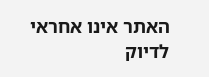האתר אינו אחראי לדיוק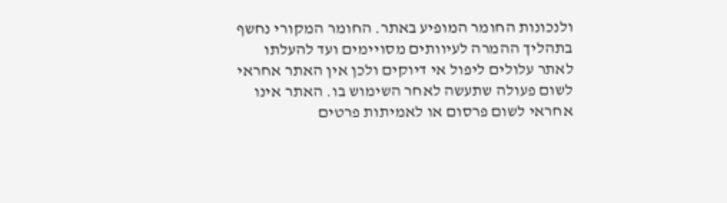ולנכונות החומר המופיע באתר. החומר המקורי נחשף בתהליך ההמרה לעיוותים מסויימים ועד להעלתו לאתר עלולים ליפול אי דיוקים ולכן אין האתר אחראי לשום פעולה שתעשה לאחר השימוש בו. האתר אינו אחראי לשום פרסום או לאמיתות פרטים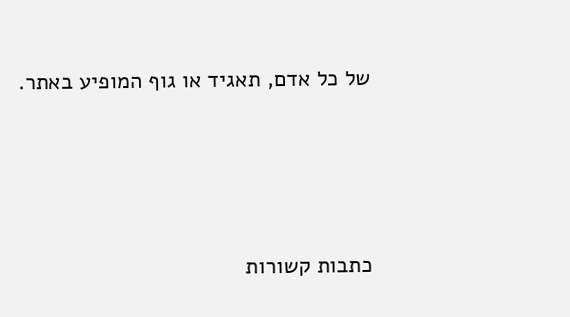של כל אדם, תאגיד או גוף המופיע באתר.




כתבות קשורות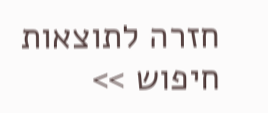חזרה לתוצאות חיפוש >>